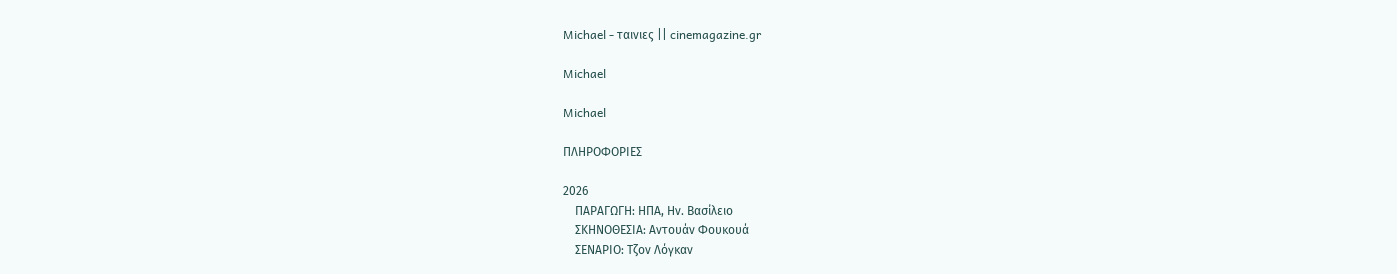Michael - ταινιες || cinemagazine.gr

Michael

Michael

ΠΛΗΡΟΦΟΡΙΕΣ

2026
    ΠΑΡΑΓΩΓΗ: ΗΠΑ, Ην. Βασίλειο
    ΣΚΗΝΟΘΕΣΙΑ: Αντουάν Φουκουά
    ΣΕΝΑΡΙΟ: Τζον Λόγκαν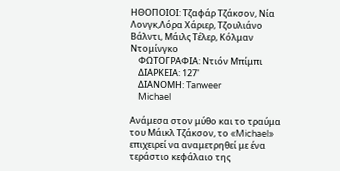ΗΘΟΠΟΙΟΙ: Τζαφάρ Τζάκσον, Νία Λονγκ,Λόρα Χάριερ, Τζουλιάνο Βάλντι, Μάιλς Τέλερ, Κόλμαν Ντομίνγκο
    ΦΩΤΟΓΡΑΦΙΑ: Ντιόν Μπίμπι
    ΔΙΑΡΚΕΙΑ: 127'
    ΔΙΑΝΟΜΗ: Tanweer
    Michael

Ανάμεσα στον μύθο και το τραύμα του Μάικλ Τζάκσον, το «Michael» επιχειρεί να αναμετρηθεί με ένα τεράστιο κεφάλαιο της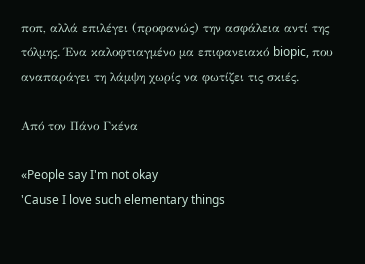ποπ, αλλά επιλέγει (προφανώς) την ασφάλεια αντί της τόλμης. Ένα καλοφτιαγμένο μα επιφανειακό biopic, που αναπαράγει τη λάμψη χωρίς να φωτίζει τις σκιές.

Από τον Πάνο Γκένα

«People say I'm not okay
'Cause I love such elementary things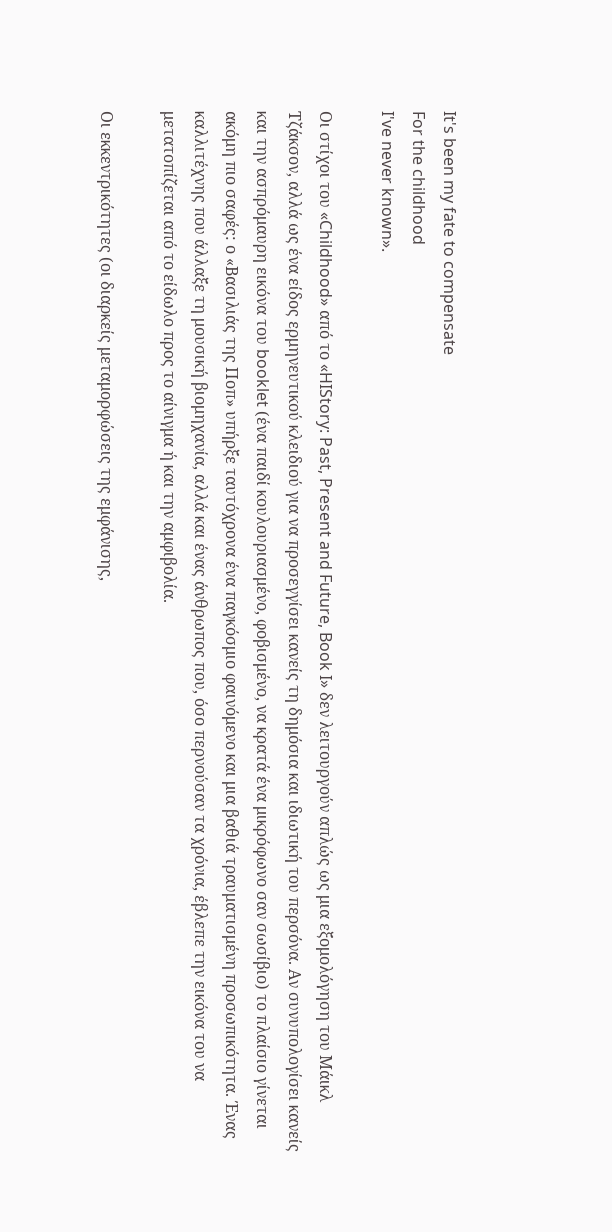It's been my fate to compensate
For the childhood
I've never known».

Οι στίχοι του «Childhood» από το «HIStory: Past, Present and Future, Book I» δεν λειτουργούν απλώς ως μια εξομολόγηση του Μάικλ Τζάκσον, αλλά ως ένα είδος ερμηνευτικού κλειδιού για να προσεγγίσει κανείς τη δημόσια και ιδιωτική του περσόνα. Αν συνυπολογίσει κανείς και την ασπρόμαυρη εικόνα του booklet (ένα παιδί κουλουριασμένο, φοβισμένο, να κρατά ένα μικρόφωνο σαν σωσίβιο) το πλαίσιο γίνεται ακόμη πιο σαφές: ο «Βασιλιάς της Ποπ» υπήρξε ταυτόχρονα ένα παγκόσμιο φαινόμενο και μια βαθιά τραυματισμένη προσωπικότητα. Ένας καλλιτέχνης που άλλαξε τη μουσική βιομηχανία, αλλά και ένας άνθρωπος που, όσο περνούσαν τα χρόνια, έβλεπε την εικόνα του να μετατοπίζεται από το είδωλο προς το αίνιγμα ή και την αμφιβολία.

Οι εκκεντρικότητες (οι διαρκείς μεταμορφώσεις της εμφάνισης,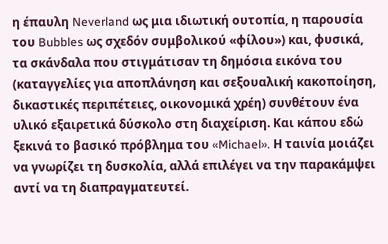η έπαυλη Neverland ως μια ιδιωτική ουτοπία, η παρουσία του Bubbles ως σχεδόν συμβολικού «φίλου») και, φυσικά, τα σκάνδαλα που στιγμάτισαν τη δημόσια εικόνα του (καταγγελίες για αποπλάνηση και σεξουαλική κακοποίηση, δικαστικές περιπέτειες, οικονομικά χρέη) συνθέτουν ένα υλικό εξαιρετικά δύσκολο στη διαχείριση. Και κάπου εδώ ξεκινά το βασικό πρόβλημα του «Michael». Η ταινία μοιάζει να γνωρίζει τη δυσκολία, αλλά επιλέγει να την παρακάμψει αντί να τη διαπραγματευτεί.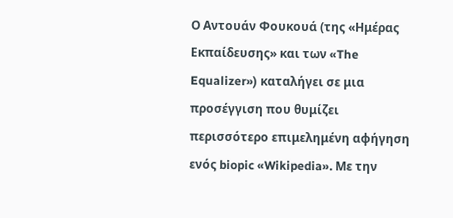Ο Αντουάν Φουκουά (της «Ημέρας Εκπαίδευσης» και των «The Equalizer») καταλήγει σε μια προσέγγιση που θυμίζει περισσότερο επιμελημένη αφήγηση ενός biopic «Wikipedia». Με την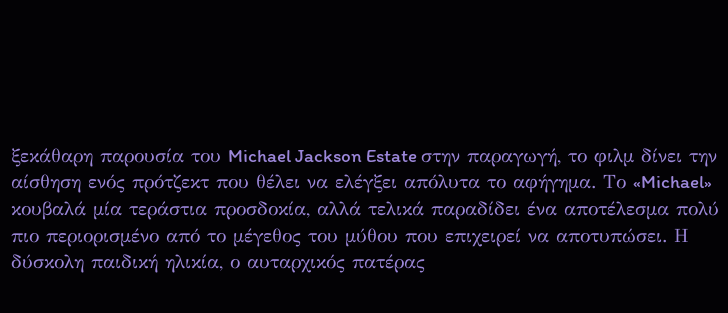ξεκάθαρη παρουσία του Michael Jackson Estate στην παραγωγή, το φιλμ δίνει την αίσθηση ενός πρότζεκτ που θέλει να ελέγξει απόλυτα το αφήγημα. Το «Michael» κουβαλά μία τεράστια προσδοκία, αλλά τελικά παραδίδει ένα αποτέλεσμα πολύ πιο περιορισμένο από το μέγεθος του μύθου που επιχειρεί να αποτυπώσει. Η δύσκολη παιδική ηλικία, ο αυταρχικός πατέρας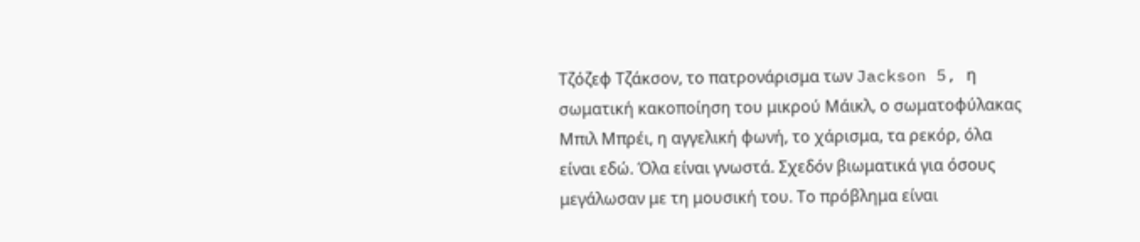Τζόζεφ Τζάκσον, το πατρονάρισμα των Jackson 5, η σωματική κακοποίηση του μικρού Μάικλ, ο σωματοφύλακας Μπιλ Μπρέι, η αγγελική φωνή, το χάρισμα, τα ρεκόρ, όλα είναι εδώ. Όλα είναι γνωστά. Σχεδόν βιωματικά για όσους μεγάλωσαν με τη μουσική του. Το πρόβλημα είναι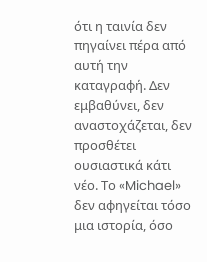ότι η ταινία δεν πηγαίνει πέρα από αυτή την καταγραφή. Δεν εμβαθύνει, δεν αναστοχάζεται, δεν προσθέτει ουσιαστικά κάτι νέο. Το «Michael» δεν αφηγείται τόσο μια ιστορία, όσο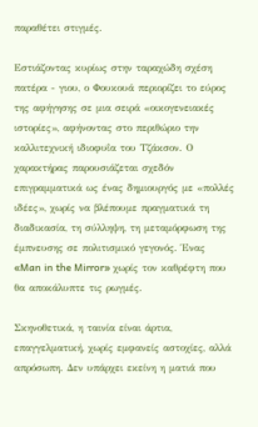παραθέτει στιγμές.

Εστιάζοντας κυρίως στην ταραχώδη σχέση πατέρα - γιου, ο Φουκουά περιορίζει το εύρος της αφήγησης σε μια σειρά «οικογενειακές ιστορίες», αφήνοντας στο περιθώριο την καλλιτεχνική ιδιοφυΐα του Τζάκσον. Ο χαρακτήρας παρουσιάζεται σχεδόν επιγραμματικά ως ένας δημιουργός με «πολλές ιδέες», χωρίς να βλέπουμε πραγματικά τη διαδικασία, τη σύλληψη, τη μεταμόρφωση της έμπνευσης σε πολιτισμικό γεγονός. Ένας «Man in the Mirror» χωρίς τον καθρέφτη που θα αποκάλυπτε τις ρωγμές.

Σκηνοθετικά, η ταινία είναι άρτια, επαγγελματική, χωρίς εμφανείς αστοχίες, αλλά απρόσωπη. Δεν υπάρχει εκείνη η ματιά που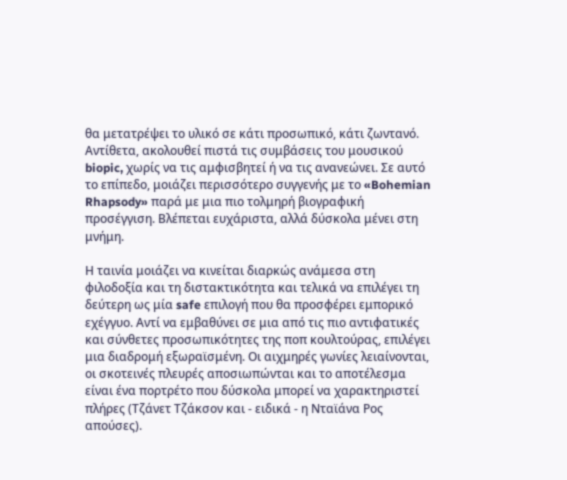θα μετατρέψει το υλικό σε κάτι προσωπικό, κάτι ζωντανό. Αντίθετα, ακολουθεί πιστά τις συμβάσεις του μουσικού biopic, χωρίς να τις αμφισβητεί ή να τις ανανεώνει. Σε αυτό το επίπεδο, μοιάζει περισσότερο συγγενής με το «Bohemian Rhapsody» παρά με μια πιο τολμηρή βιογραφική προσέγγιση. Βλέπεται ευχάριστα, αλλά δύσκολα μένει στη μνήμη.

Η ταινία μοιάζει να κινείται διαρκώς ανάμεσα στη φιλοδοξία και τη διστακτικότητα και τελικά να επιλέγει τη δεύτερη ως μία safe επιλογή που θα προσφέρει εμπορικό εχέγγυο. Αντί να εμβαθύνει σε μια από τις πιο αντιφατικές και σύνθετες προσωπικότητες της ποπ κουλτούρας, επιλέγει μια διαδρομή εξωραϊσμένη. Οι αιχμηρές γωνίες λειαίνονται, οι σκοτεινές πλευρές αποσιωπώνται και το αποτέλεσμα είναι ένα πορτρέτο που δύσκολα μπορεί να χαρακτηριστεί πλήρες (Τζάνετ Τζάκσον και - ειδικά - η Νταϊάνα Ρος απούσες).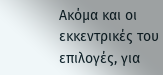Ακόμα και οι εκκεντρικές του επιλογές, για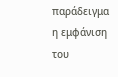παράδειγμα η εμφάνιση του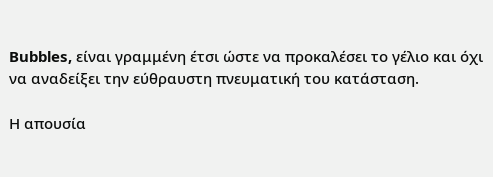Bubbles, είναι γραμμένη έτσι ώστε να προκαλέσει το γέλιο και όχι να αναδείξει την εύθραυστη πνευματική του κατάσταση.

Η απουσία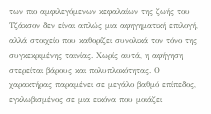των πιο αμφιλεγόμενων κεφαλαίων της ζωής του Τζάκσον δεν είναι απλώς μια αφηγηματική επιλογή, αλλά στοιχείο που καθορίζει συνολικά τον τόνο της συγκεκριμένης ταινίας. Χωρίς αυτά, η αφήγηση στερείται βάρους και πολυπλοκότητας. Ο χαρακτήρας παραμένει σε μεγάλο βαθμό επίπεδος, εγκλωβισμένος σε μια εικόνα που μοιάζει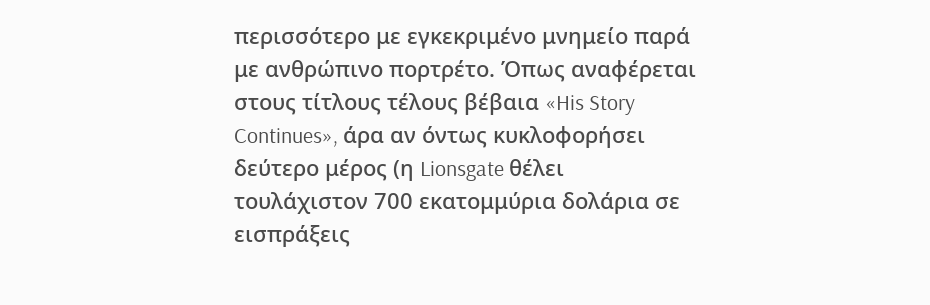περισσότερο με εγκεκριμένο μνημείο παρά με ανθρώπινο πορτρέτο. Όπως αναφέρεται στους τίτλους τέλους βέβαια «His Story Continues», άρα αν όντως κυκλοφορήσει δεύτερο μέρος (η Lionsgate θέλει τουλάχιστον 700 εκατομμύρια δολάρια σε εισπράξεις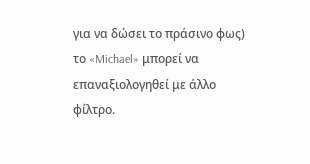για να δώσει το πράσινο φως) το «Michael» μπορεί να επαναξιολογηθεί με άλλο φίλτρο.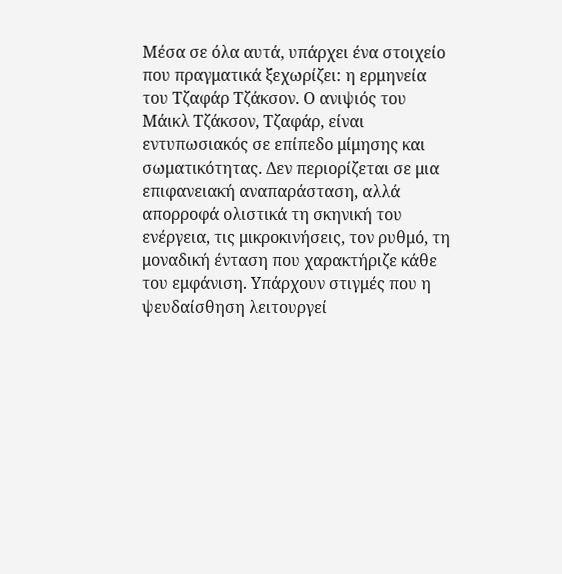Μέσα σε όλα αυτά, υπάρχει ένα στοιχείο που πραγματικά ξεχωρίζει: η ερμηνεία του Τζαφάρ Τζάκσον. Ο ανιψιός του Μάικλ Τζάκσον, Τζαφάρ, είναι εντυπωσιακός σε επίπεδο μίμησης και σωματικότητας. Δεν περιορίζεται σε μια επιφανειακή αναπαράσταση, αλλά απορροφά ολιστικά τη σκηνική του ενέργεια, τις μικροκινήσεις, τον ρυθμό, τη μοναδική ένταση που χαρακτήριζε κάθε του εμφάνιση. Υπάρχουν στιγμές που η ψευδαίσθηση λειτουργεί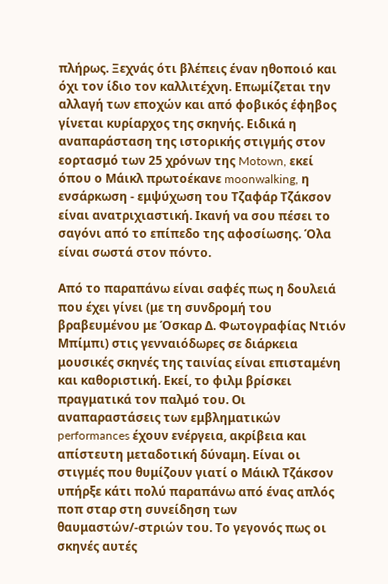πλήρως. Ξεχνάς ότι βλέπεις έναν ηθοποιό και όχι τον ίδιο τον καλλιτέχνη. Επωμίζεται την αλλαγή των εποχών και από φοβικός έφηβος γίνεται κυρίαρχος της σκηνής. Ειδικά η αναπαράσταση της ιστορικής στιγμής στον εορτασμό των 25 χρόνων της Motown, εκεί όπου ο Μάικλ πρωτοέκανε moonwalking, η ενσάρκωση - εμψύχωση του Τζαφάρ Τζάκσον είναι ανατριχιαστική. Ικανή να σου πέσει το σαγόνι από το επίπεδο της αφοσίωσης. Όλα είναι σωστά στον πόντο.

Από το παραπάνω είναι σαφές πως η δουλειά που έχει γίνει (με τη συνδρομή του βραβευμένου με Όσκαρ Δ. Φωτογραφίας Ντιόν Μπίμπι) στις γενναιόδωρες σε διάρκεια μουσικές σκηνές της ταινίας είναι επισταμένη και καθοριστική. Εκεί, το φιλμ βρίσκει πραγματικά τον παλμό του. Οι αναπαραστάσεις των εμβληματικών performances έχουν ενέργεια, ακρίβεια και απίστευτη μεταδοτική δύναμη. Είναι οι στιγμές που θυμίζουν γιατί ο Μάικλ Τζάκσον υπήρξε κάτι πολύ παραπάνω από ένας απλός ποπ σταρ στη συνείδηση των θαυμαστών/-στριών του. Το γεγονός πως οι σκηνές αυτές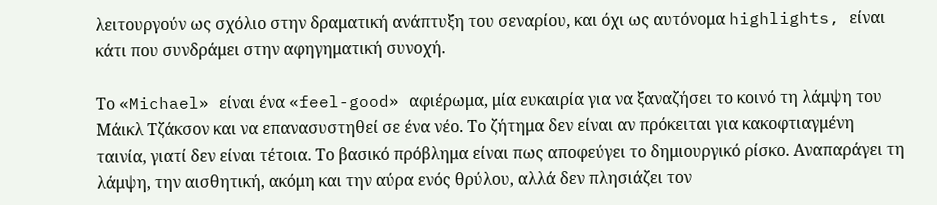λειτουργούν ως σχόλιο στην δραματική ανάπτυξη του σεναρίου, και όχι ως αυτόνομα highlights, είναι κάτι που συνδράμει στην αφηγηματική συνοχή.

Το «Michael» είναι ένα «feel-good» αφιέρωμα, μία ευκαιρία για να ξαναζήσει το κοινό τη λάμψη του Μάικλ Τζάκσον και να επανασυστηθεί σε ένα νέο. Tο ζήτημα δεν είναι αν πρόκειται για κακοφτιαγμένη ταινία, γιατί δεν είναι τέτοια. Το βασικό πρόβλημα είναι πως αποφεύγει το δημιουργικό ρίσκο. Αναπαράγει τη λάμψη, την αισθητική, ακόμη και την αύρα ενός θρύλου, αλλά δεν πλησιάζει τον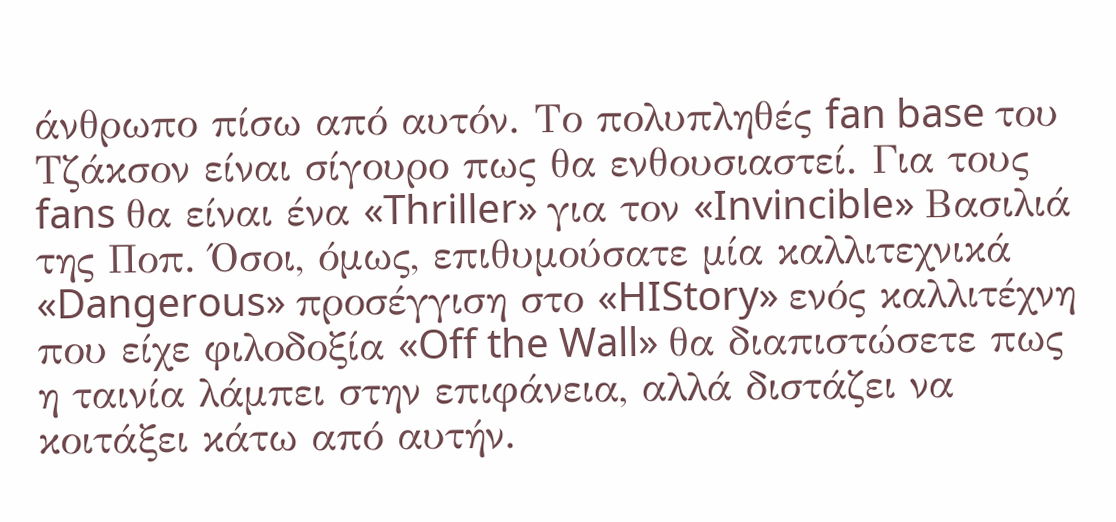άνθρωπο πίσω από αυτόν. Το πολυπληθές fan base του Τζάκσον είναι σίγουρο πως θα ενθουσιαστεί. Για τους fans θα είναι ένα «Thriller» για τον «Invincible» Βασιλιά της Ποπ. Όσοι, όμως, επιθυμούσατε μία καλλιτεχνικά «Dangerous» προσέγγιση στο «HIStory» ενός καλλιτέχνη που είχε φιλοδοξία «Off the Wall» θα διαπιστώσετε πως η ταινία λάμπει στην επιφάνεια, αλλά διστάζει να κοιτάξει κάτω από αυτήν.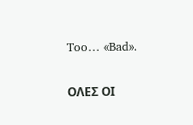Too… «Bad».

ΟΛΕΣ ΟΙ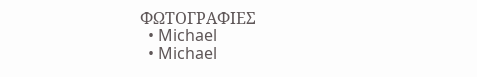ΦΩΤΟΓΡΑΦΙΕΣ
  • Michael
  • Michael